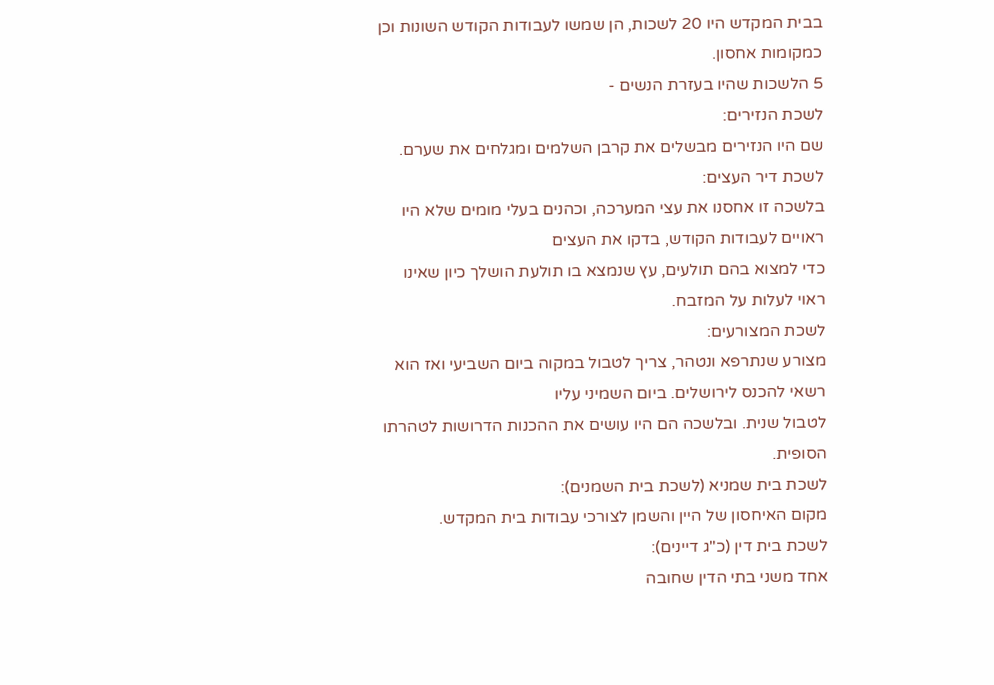בבית המקדש היו 20 לשכות, הן שמשו לעבודות הקודש השונות וכן כמקומות אחסון.
5 הלשכות שהיו בעזרת הנשים -
לשכת הנזירים:
שם היו הנזירים מבשלים את קרבן השלמים ומגלחים את שערם.
לשכת דיר העצים:
בלשכה זו אחסנו את עצי המערכה, וכהנים בעלי מומים שלא היו ראויים לעבודות הקודש, בדקו את העצים
כדי למצוא בהם תולעים, עץ שנמצא בו תולעת הושלך כיון שאינו ראוי לעלות על המזבח.
לשכת המצורעים:
מצורע שנתרפא ונטהר, צריך לטבול במקוה ביום השביעי ואז הוא רשאי להכנס לירושלים. ביום השמיני עליו
לטבול שנית. ובלשכה הם היו עושים את ההכנות הדרושות לטהרתו הסופית.
לשכת בית שמניא (לשכת בית השמנים):
מקום האיחסון של היין והשמן לצורכי עבודות בית המקדש.
לשכת בית דין (כ"ג דיינים):
אחד משני בתי הדין שחובה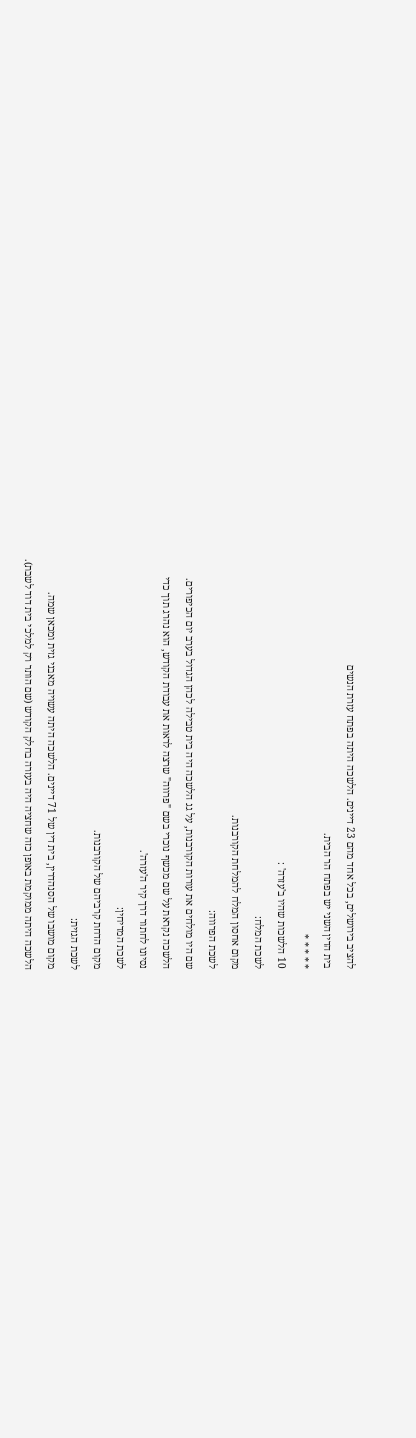להציב בירושלים, בכל אחד מהם 23 דיינים. הלשכה היתה בפתח עזרת הנשים
בית הדין השני יש בפתח הר הבית.
* * * * *
10 הלשכות שהיו ב'עזרה' :
לשכת המלח:
מקום אחסון המלח להמלחת הקורבנות.
לשכת הפרווה:
שם היו מולחים את עורות הקורבנות, על גג הלשכה היה בית טבילה לכהן הגדול בערב יום הכיפורים.
הלשכה נקראת על שם מכשף נוכרי בשם "פרווה" שרצה לראות את עבודת הקודש, הוא נהרג תוך כדי
נסיונו לחתור דרך קיר ה'עזרה'.
לשכת המדיחין:
מקום הדחת קרביהם של הקורבנות.
לשכת הגזית:
מקום מושבו של הסנהדרין, בית דין של 71 דיינים. הלשכה היתה עשויה מאבני גזית ומכאן שמה.
הלשכה היתה ממוקמת באופן כזה שחציה היה בעזרה בחלק הקודש (שם הותר רק למלכי בית דוד לשבת).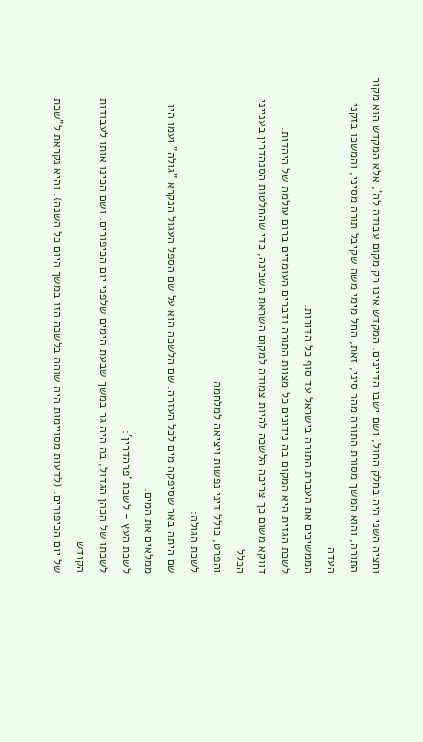וחציה השני היה בחלק החול, ושם ישבו הדיינים. המקדש אינו רק מקום עבודה לה', אלא המקדש הוא מקור
התורה, והוא המשך מסורת התורה מהר סיני, זאת, החל מימי משה שקיבל תורה מסיני, והמשכו בזקני העדה
הממשיכים את העברת התורה בישראל עד סוף כל הדורות.
לשכת הגזית היא המקום בה נידונים כל מצוות התורה ודברים העומדים ברום עולמה של היהדות.
דווקא משום כך צריכה הלשכה להיות צמודה למקום השראת השכינה, כדי שהחלטות הסנהדרין בענייני הכלל
והפרט, כולל דיני נפשות ויציאה למלחמה
לשכת הגולה:
שם היתה באר שסיפקה מים לכל העזרה. שם הלשכה הוא על שם הספל העגול הנקרא "גולה" ועמו היו
ממלאים את המים.
לשכת העץ - לשכת 'פרהדרין':
לשכתו של הכהן הגדול, בה היה גר במשך שבעת הימים שלפני יום הכיפורים. ושם הכינו אותו לעבודות הקודש
של יום הכיפורים. (לדעות מסויימות היה שוהה בלשכה הזו במשך היום כל השנה). והיא נקראת ל"שכת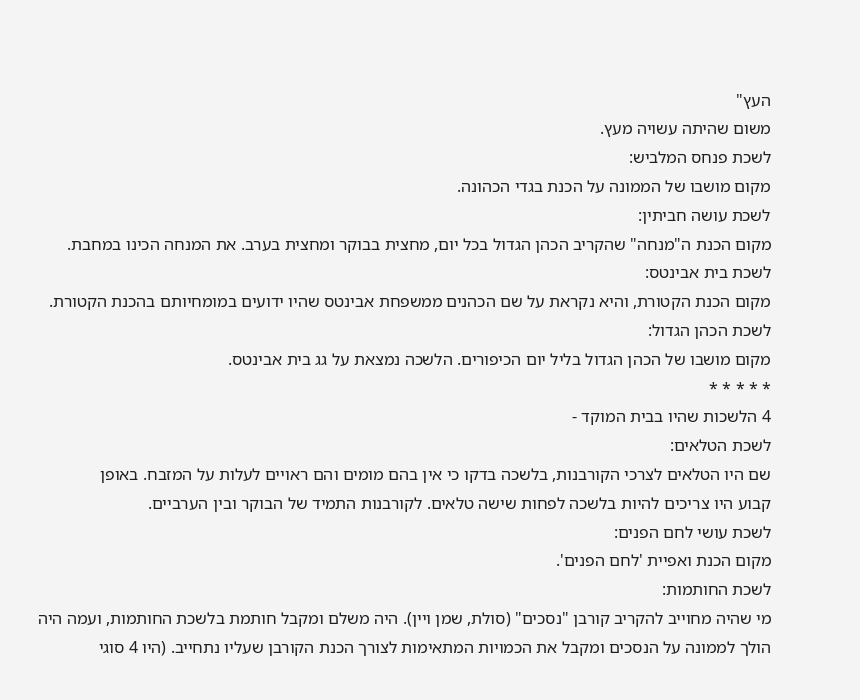העץ"
משום שהיתה עשויה מעץ.
לשכת פנחס המלביש:
מקום מושבו של הממונה על הכנת בגדי הכהונה.
לשכת עושה חביתין:
מקום הכנת ה"מנחה" שהקריב הכהן הגדול בכל יום, מחצית בבוקר ומחצית בערב. את המנחה הכינו במחבת.
לשכת בית אבינטס:
מקום הכנת הקטורת, והיא נקראת על שם הכהנים ממשפחת אבינטס שהיו ידועים במומחיותם בהכנת הקטורת.
לשכת הכהן הגדול:
מקום מושבו של הכהן הגדול בליל יום הכיפורים. הלשכה נמצאת על גג בית אבינטס.
* * * * *
4 הלשכות שהיו בבית המוקד -
לשכת הטלאים:
שם היו הטלאים לצרכי הקורבנות, בלשכה בדקו כי אין בהם מומים והם ראויים לעלות על המזבח. באופן
קבוע היו צריכים להיות בלשכה לפחות שישה טלאים. לקורבנות התמיד של הבוקר ובין הערביים.
לשכת עושי לחם הפנים:
מקום הכנת ואפיית 'לחם הפנים'.
לשכת החותמות:
מי שהיה מחוייב להקריב קורבן "נסכים" (סולת, שמן ויין). היה משלם ומקבל חותמת בלשכת החותמות, ועמה היה
הולך לממונה על הנסכים ומקבל את הכמויות המתאימות לצורך הכנת הקורבן שעליו נתחייב. (היו 4 סוגי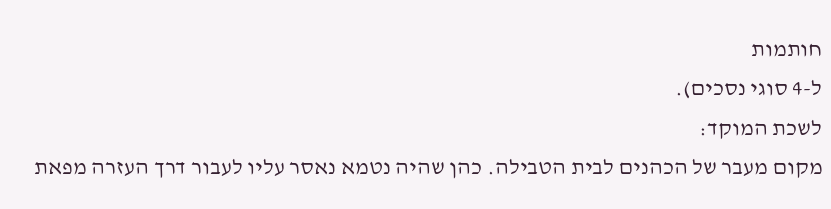חותמות
ל-4 סוגי נסכים).
לשכת המוקד:
מקום מעבר של הכהנים לבית הטבילה. כהן שהיה נטמא נאסר עליו לעבור דרך העזרה מפאת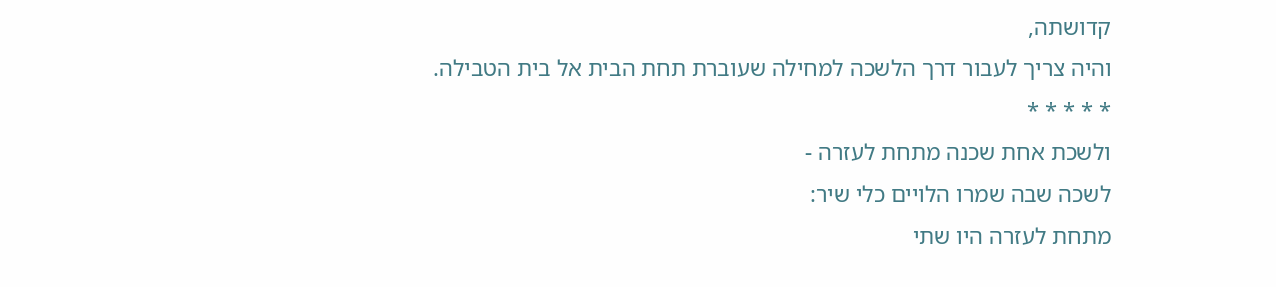קדושתה,
והיה צריך לעבור דרך הלשכה למחילה שעוברת תחת הבית אל בית הטבילה.
* * * * *
ולשכת אחת שכנה מתחת לעזרה -
לשכה שבה שמרו הלויים כלי שיר:
מתחת לעזרה היו שתי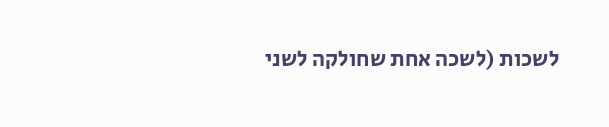לשכות (לשכה אחת שחולקה לשני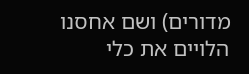מדורים) ושם אחסנו הלויים את כלי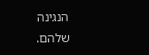הנגינה שלהם.